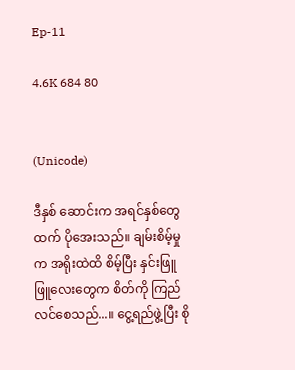Ep-11

4.6K 684 80


(Unicode)

ဒီနှစ် ဆောင်းက အရင်နှစ်တွေထက် ပိုအေးသည်။ ချမ်းစိမ့်မှုက အရိုးထဲထိ စိမ့်ပြီး နှင်းဖြူဖြူလေးတွေက စိတ်ကို ကြည်လင်စေသည်...။ ငွေ့ရည်ဖွဲ့ပြီး စို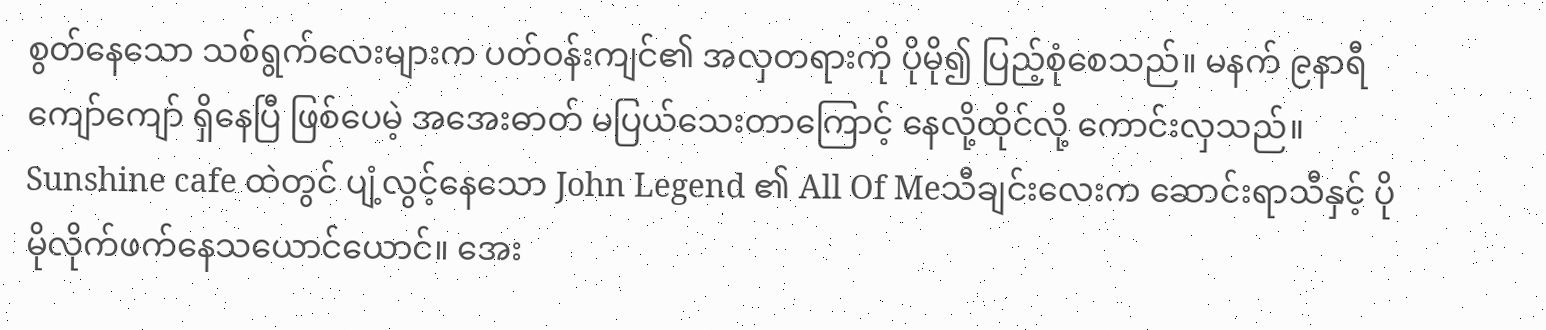စွတ်နေသော သစ်ရွက်လေး‌များက ပတ်ဝန်းကျင်၏ အလှတရားကို ပိုမို၍ ပြည့်စုံစေသည်။ မနက် ၉နာရီကျော်ကျော် ရှိနေပြီ ဖြစ်ပေမဲ့ အအေးဓာတ် မပြယ်သေးတာကြောင့် နေလို့ထိုင်လို့ ကောင်းလှသည်။ Sunshine cafe ထဲတွင် ပျံ့လွင့်နေသော John Legend ၏ All Of Meသီချင်းလေးက ဆောင်းရာသီနှင့် ပိုမိုလိုက်ဖက်နေသယောင်ယောင်။ အေး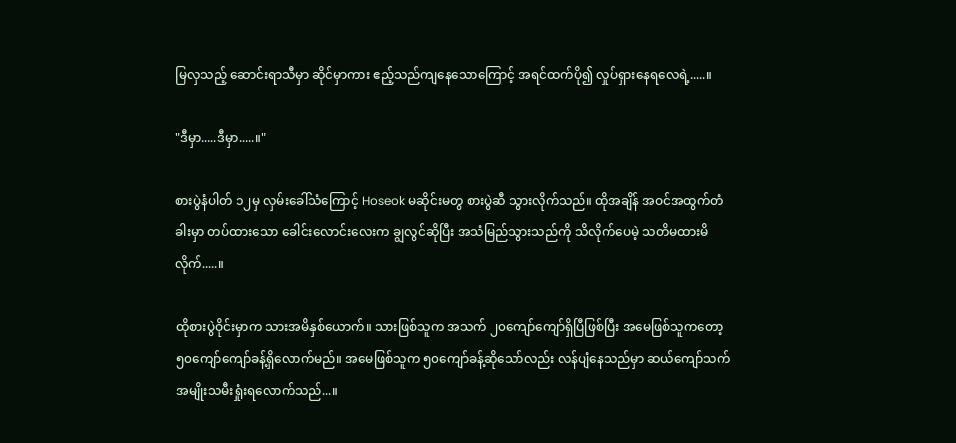မြလှသည့် ဆောင်းရာသီမှာ ဆိုင်မှာကား ဧည့်သည်ကျနေသောကြောင့် အရင်ထက်ပို၍ လှုပ်ရှားနေရလေရဲ့.....။

"ဒီမှာ.....ဒီမှာ.....။"

စားပွဲနံပါတ် ၁၂မှ လှမ်းခေါ်သံကြောင့် Hoseok မဆိုင်းမတွ ‌စားပွဲဆီ သွားလိုက်သည်။ ထိုအချိန် အဝင်အထွက်တံခါးမှာ တပ်ထားသော ခေါင်းလောင်းလေးက ချွလွင်ဆိုပြီး အသံမြည်သွားသည်ကို သိလိုက်ပေမဲ့ သတိမထားမိလိုက်.....။

ထိုစားပွဲဝိုင်းမှာက သားအမိနှစ်ယောက်။ သားဖြစ်သူက အသက် ၂၀ကျော်ကျော်ရှိပြီဖြစ်ပြီး အမေဖြစ်သူကတော့ ၅၀ကျော်ကျော်ခန့်ရှိလောက်မည်။ အမေဖြစ်သူက ၅၀ကျော်ခန့်ဆိုသော်လည်း လန်ပျံနေသည်မှာ ဆယ်ကျော်သက်အမျိုးသမီးရှုံးရလောက်သည်...။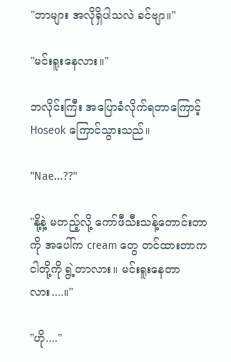"ဘာများ အလိုရှိပါသလဲ ခင်ဗျာ။"

"မင်းရူးနေလား။"

ဘလိုင်းကြီး အပြောခံလိုက်ရတာကြောင့် Hoseok ကြောင်သွားသည်။

"Nae...??"

"နို့နဲ့ မတည့်လို့ ကော်ဖီသီးသန့်တောင်းတာကို အပေါ်က cream တွေ တင်ထားတာက ငါတို့ကို ရွဲ့တာလား။ မင်းရူးနေတာလား....။"

"ဟို...."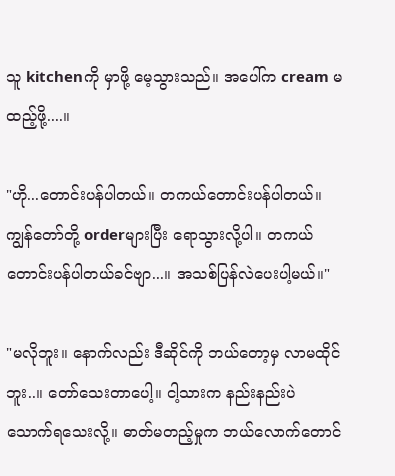သူ kitchenကို မှာဖို့ မေ့သွားသည်။ အပေါ်က cream မထည့်ဖို့....။

"ဟို...တောင်းပန်ပါတယ်။ တကယ်တောင်းပန်ပါတယ်။ ကျွန်တော်တို့ orderများပြီး ရောသွားလို့ပါ။ တကယ်တောင်းပန်ပါတယ်ခင်ဗျာ...။ အသစ်ပြန်လဲပေးပါ့မယ်။"

"မလိုဘူး။ နောက်လည်း ဒီဆိုင်ကို ဘယ်တော့မှ လာမထိုင်ဘူး..။ တော်သေးတာပေါ့။ ငါ့သားက နည်းနည်းပဲ သောက်ရသေးလို့။ ဓာတ်မတည့်မှုက ဘယ်လောက်တောင်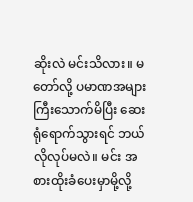ဆိုးလဲ မင်းသိလား။ မတော်လို့ ပမာဏအများကြီးသောက်မိပြီး ဆေးရုံရောက်သွားရင် ဘယ်လိုလုပ်မလဲ။ မင်း အစားထိုးခံပေးမှာမို့လို့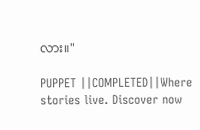လား။"

PUPPET ||COMPLETED||Where stories live. Discover now